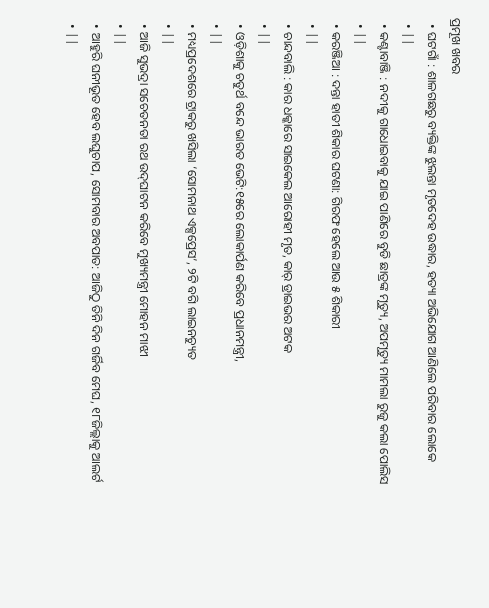ପ୍ରମୂଖ ଖବର
  • ଘଟଗାଁ : ଶାଳଗଛରୁ ବ୍ୟକ୍ତିଙ୍କ ଝୁଲନ୍ତା ମୃତଦେହ ଉଦ୍ଧାର, ହତ୍ୟା ଅଭିଯୋଗ ଆଣିଲେ ପରିବାର ଲୋକେ
  • ||
  • କଣ୍ଟାବାଞ୍ଜି : ନଦୀକୁ ଗାଧୋଇବାକୁ ଯାଇ ପାଣିରେ ବୁଡି ଛାତ୍ରଙ୍କ ମୃତ୍ୟୁ, ଅପମୃତ୍ୟୁ ମାମଲା ରୁଜୁ କଲା ପୋଲିସ
  • ||
  • କରଞ୍ଜିଆ : ଦନ୍ତା ହାତୀ ଶିକାର ଘଟଣା: ଗିରଫ ହେଲେ ଆଉ ୫ ଶିକାରୀ
  • ||
  • ଚାନ୍ଦବାଲି : କାର ଧକ୍କାରେ ସାଇକେଲ ଆରୋହୀ ମୃତ, କାର୍‌ ଡ୍ରାଇଭର ଅଟକ
  • ||
  • ଓଡ଼ିଶାକୁ ଚତୁର୍ଥ ବନ୍ଦେ ଭାରତ ଭେଟି:୧୫ରେ ଲୋକାର୍ପଣ କରିବେ ପ୍ରଧାନମନ୍ତ୍ରୀ,
  • ||
  • ମଧ୍ୟପ୍ରଦେଶରେ ଟ୍ରାକରୁ ଖସିଲା ‘ସୋମନାଥ ଏକ୍ସପ୍ରେସ’, ୨ଟି ବଗି ଲାଇନଚ୍ୟୁତ
  • ||
  • ଆଜି ସୁଭଦ୍ରା ସଚେତନତା ରଥ ଉଦ୍‌ଘାଟନ କରିବେ ମୁଖ୍ୟମନ୍ତ୍ରୀ ମୋହନ ମାଝୀ
  • ||
  • ଆହୁରି ଘନୀଭୂତ ହେବ ଲଘୁଚାପ, ସୋମବାର ଅବପାତ: ଆଜିଠୁ ତିନି ଦିନ ଗର୍ଜିବ ମେଘ, ୧୮ଜିଲ୍ଲାକୁ ଆଲର୍ଟ
  • ||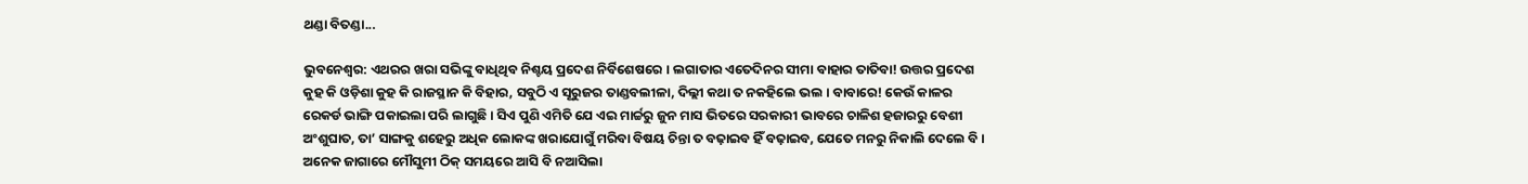ଥଣ୍ଡା ବିତଣ୍ଡା...

ଭୁବନେଶ୍ୱର: ଏଥରର ଖରା ସଭିଙ୍କୁ ବାଧିଥିବ ନିଶ୍ଚୟ ପ୍ରଦେଶ ନିର୍ବିଶେଷରେ । ଲଗାତାର ଏତେଦିନର ସୀମା ବାହାର ତାତିବା! ଉତ୍ତର ପ୍ରଦେଶ କୁହ କି ଓଡ଼ିଶା କୁହ କି ରାଜସ୍ଥାନ କି ବିହାର, ସବୁଠି ଏ ସୂରୁଜର ତାଣ୍ଡବଲୀଳା, ଦିଲ୍ଲୀ କଥା ତ ନକହିଲେ ଭଲ । ବାବାରେ! କେଉଁ କାଳର ରେକର୍ଡ ଭାଙ୍ଗି ପକାଇଲା ପରି ଲାଗୁଛି । ସିଏ ପୁଣି ଏମିତି ଯେ ଏଇ ମାର୍ଚ୍ଚରୁ ଜୁନ ମାସ ଭିତରେ ସରକାରୀ ଭାବରେ ଚାଳିଶ ହଜାରରୁ ବେଶୀ ଅଂଶୁଘାତ, ତା’ ସାଙ୍ଗକୁ ଶହେରୁ ଅଧିକ ଲୋକଙ୍କ ଖରାଯୋଗୁଁ ମରିବା ବିଷୟ ଚିନ୍ତା ତ ବଢ଼ାଇବ ହିଁ ବଢ଼ାଇବ, ଯେତେ ମନରୁ ନିକାଲି ଦେଲେ ବି । ଅନେକ ଜାଗାରେ ମୌସୁମୀ ଠିକ୍‌ ସମୟରେ ଆସି ବି ନଆସିଲା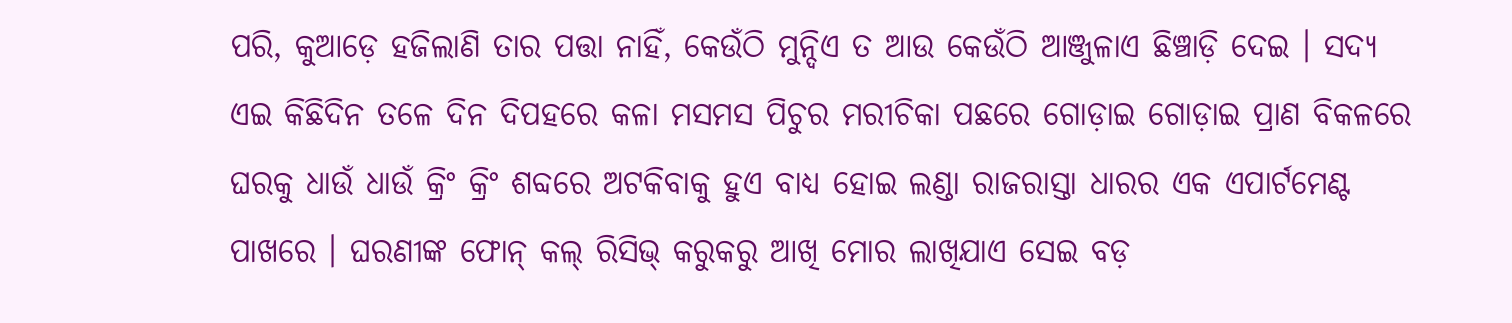ପରି, କୁଆଡ଼େ ହଜିଲାଣି ତାର ପତ୍ତା ନାହିଁ, କେଉଁଠି ମୁନ୍ଦିଏ ତ ଆଉ କେଉଁଠି ଆଞ୍ଜୁଳାଏ ଛିଞ୍ଚାଡ଼ି ଦେଇ । ସଦ୍ୟ ଏଇ କିଛିଦିନ ତଳେ ଦିନ ଦିପହରେ କଳା ମସମସ ପିଚୁର ମରୀଚିକା ପଛରେ ଗୋଡ଼ାଇ ଗୋଡ଼ାଇ ପ୍ରାଣ ବିକଳରେ ଘରକୁ ଧାଉଁ ଧାଉଁ କ୍ରିଂ କ୍ରିଂ ଶବ୍ଦରେ ଅଟକିବାକୁ ହୁଏ ବାଧ୍ୟ ହୋଇ ଲଣ୍ଡା ରାଜରାସ୍ତା ଧାରର ଏକ ଏପାର୍ଟମେଣ୍ଟ ପାଖରେ । ଘରଣୀଙ୍କ ଫୋନ୍‌ କଲ୍‌ ରିସିଭ୍‌ କରୁକରୁ ଆଖି ମୋର ଲାଖିଯାଏ ସେଇ ବଡ଼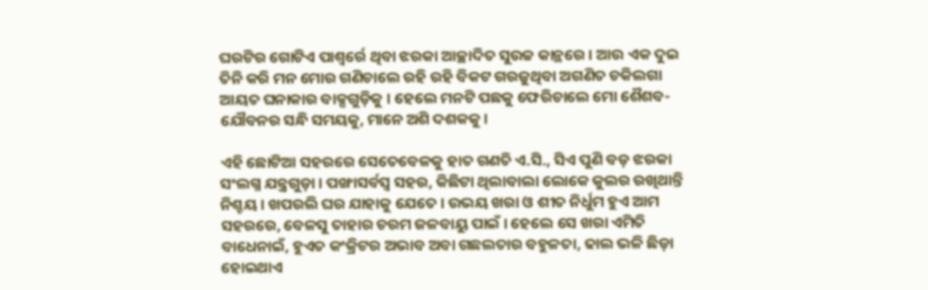ଘରଟିର ଗୋଟିଏ ପାଶ୍ୱର୍ରେ ଥିବା ଝରକା ଆଚ୍ଛାଦିତ ସୁଉଚ୍ଚ କାନ୍ଥରେ । ଆଉ ଏକ ଦୁଇ ତିନି କରି ମନ ମୋର ଗଣିଚାଲେ ରହି ରହି ବିକଟ ଗରଜୁଥିବା ଅଗଣିତ ଚକିଲଗା ଆୟତ ଘନାକାର ବାକ୍ସଗୁଡ଼ିକୁ । ହେଲେ ମନଟି ପଛକୁ ଫେରିଚାଲେ ମୋ ଶୈଶବ-ଯୌବନର ସନ୍ଧି ସମୟକୁ, ମାନେ ଅଶି ଦଶକକୁ ।

ଏହି ଛୋଟିଆ ସହରରେ ସେତେବେଳକୁ ହାତ ଗଣତି ଏ.ସି., ସିଏ ପୁଣି ବଡ଼ ଝରକା ସଂଲଗ୍ନ ଯନ୍ତ୍ରଗୁଡ଼ା । ପଙ୍ଖାସର୍ବସ୍ୱ ସହର, କିଛିଟା ଥିଲାବାଲା ଲୋକେ କୁଲର ରଖିଥାନ୍ତି ନିଶ୍ଚୟ । ଖପରଲି ଘର ଯାହାକୁ ଯେତେ । ଉଭୟ ଖରା ଓ ଶୀତ ନିର୍ଧୁମ ହୁଏ ଆମ ସହରରେ, ବେଳସୁ ତାହାର ଚରମ ଜଳବାୟୁ ପାଇଁ । ହେଲେ ସେ ଖରା ଏମିତି ବାଧେନାଇଁ, ହୁଏତ କଂକ୍ରିଟର ଅଭାବ ଅବା ଗଛଲତାର ବହୁଳତା, ଢାଲ ଭଳି ଛିଡ଼ା ହୋଇଥାଏ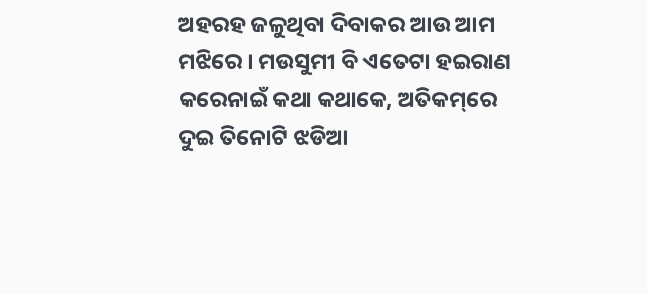ଅହରହ ଜଳୁଥିବା ଦିବାକର ଆଉ ଆମ ମଝିରେ । ମଉସୁମୀ ବି ଏତେଟା ହଇରାଣ କରେନାଇଁ କଥା କଥାକେ, ଅତିକମ୍‌ରେ ଦୁଇ ତିନୋଟି ଝଡିଆ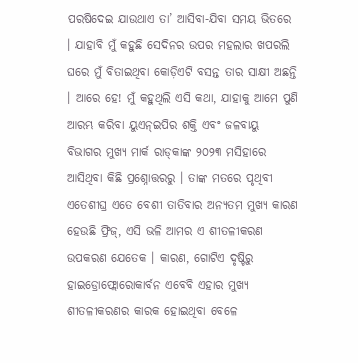ପରଷିଦେଇ ଯାଉଥାଏ ତା’ ଆସିବା-ଯିବା ସମୟ ଭିତରେ । ଯାହାବି ମୁଁ କହୁଛି ସେଦିନର ଉପର ମହଲାର ଖପରଲି ଘରେ ମୁଁ ବିତାଇଥିବା କୋଡ଼ିଏଟି ବସନ୍ତ ତାର ସାକ୍ଷୀ ଅଛନ୍ତି । ଆରେ ହେ! ମୁଁ କହୁଥିଲି ଏସି କଥା, ଯାହାକୁ ଆମେ ପୁଣି ଆରମ୍ଭ କରିବା ୟୁଏନ୍‌ଇପିର ଶକ୍ତି ଏବଂ ଜଳବାୟୁ ବିଭାଗର ମୁଖ୍ୟ ମାର୍କ ରାଡ୍‌କାଙ୍କ ୨୦୨୩ ମସିହାରେ ଆସିଥିବା କିଛି ପ୍ରଶ୍ନୋତ୍ତରରୁ । ତାଙ୍କ ମତରେ ପୃଥିବୀ ଏତେଶୀଘ୍ର ଏତେ ବେଶୀ ତାତିବାର ଅନ୍ୟତମ ମୁଖ୍ୟ କାରଣ ହେଉଛି ଫ୍ରିଜ୍‌, ଏସି ଭଳି ଆମର ଏ ଶୀତଳୀକରଣ ଉପକରଣ ଯେତେକ । କାରଣ, ଗୋଟିଏ ଦୃଷ୍ଟିରୁ ହାଇଡ୍ରୋଫ୍ଲୋରୋକାର୍ବନ ଏବେବି ଏହାର ମୁଖ୍ୟ ଶୀତଳୀକରଣର କାରକ ହୋଇଥିବା ବେଳେ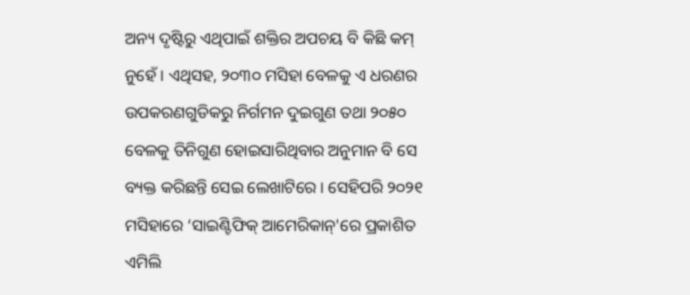ଅନ୍ୟ ଦୃଷ୍ଟିରୁ ଏଥିପାଇଁ ଶକ୍ତିର ଅପଚୟ ବି କିଛି କମ୍‌ ନୁହେଁ । ଏଥିସହ, ୨୦୩୦ ମସିହା ବେଳକୁ ଏ ଧରଣର ଉପକରଣଗୁଡିକରୁ ନିର୍ଗମନ ଦୁଇଗୁଣ ତଥା ୨୦୫୦ ବେଳକୁ ତିନିଗୁଣ ହୋଇସାରିଥିବାର ଅନୁମାନ ବି ସେ ବ୍ୟକ୍ତ କରିଛନ୍ତି ସେଇ ଲେଖାଟିରେ । ସେହିପରି ୨୦୨୧ ମସିହାରେ ‘ସାଇଣ୍ଟିଫିକ୍‌ ଆମେରିକାନ୍‌'ରେ ପ୍ରକାଶିତ ଏମିଲି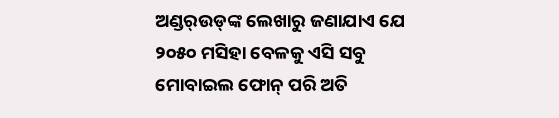ଅଣ୍ଡର୍‌ଉଡ୍‌ଙ୍କ ଲେଖାରୁ ଜଣାଯାଏ ଯେ ୨୦୫୦ ମସିହା ବେଳକୁ ଏସି ସବୁ ମୋବାଇଲ ଫୋନ୍‌ ପରି ଅତି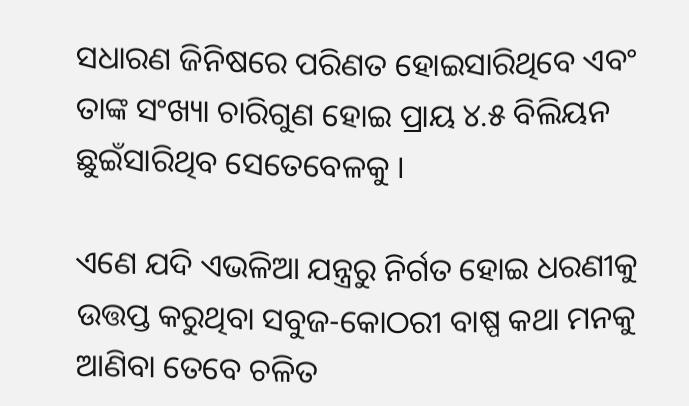ସଧାରଣ ଜିନିଷରେ ପରିଣତ ହୋଇସାରିଥିବେ ଏବଂ ତାଙ୍କ ସଂଖ୍ୟା ଚାରିଗୁଣ ହୋଇ ପ୍ରାୟ ୪.୫ ବିଲିୟନ ଛୁଇଁସାରିଥିବ ସେତେବେଳକୁ ।

ଏଣେ ଯଦି ଏଭଳିଆ ଯନ୍ତ୍ରରୁ ନିର୍ଗତ ହୋଇ ଧରଣୀକୁ ଉତ୍ତପ୍ତ କରୁଥିବା ସବୁଜ-କୋଠରୀ ବାଷ୍ପ କଥା ମନକୁ ଆଣିବା ତେବେ ଚଳିତ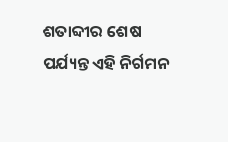ଶତାବ୍ଦୀର ଶେଷ ପର୍ଯ୍ୟନ୍ତ ଏହି ନିର୍ଗମନ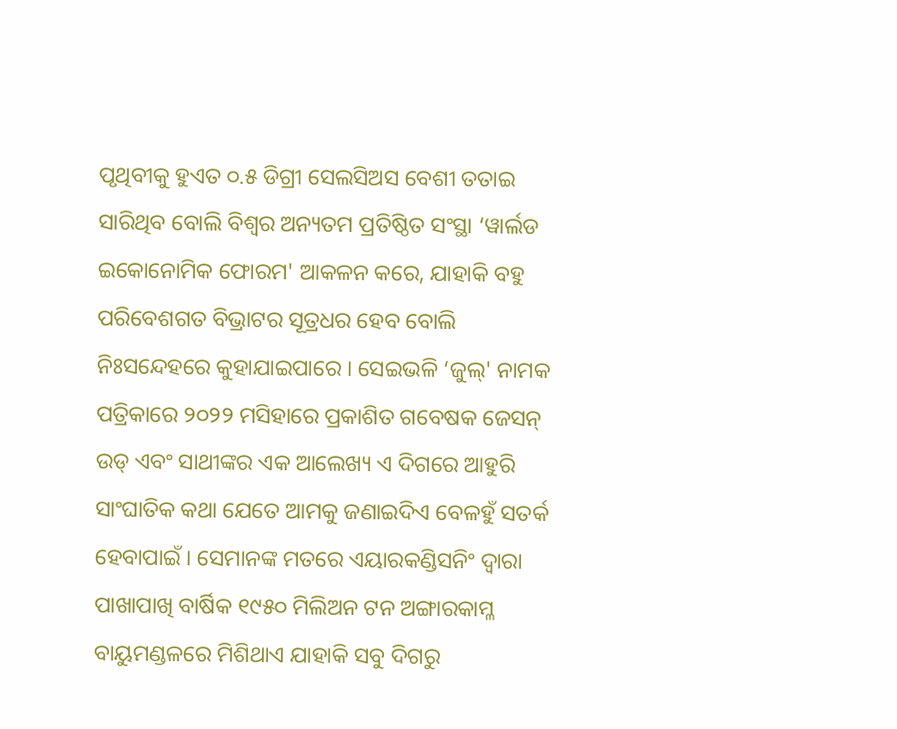ପୃଥିବୀକୁ ହୁଏତ ୦.୫ ଡିଗ୍ରୀ ସେଲସିଅସ ବେଶୀ ତତାଇ ସାରିଥିବ ବୋଲି ବିଶ୍ୱର ଅନ୍ୟତମ ପ୍ରତିଷ୍ଠିତ ସଂସ୍ଥା ‘ୱାର୍ଲଡ ଇକୋନୋମିକ ଫୋରମ' ଆକଳନ କରେ, ଯାହାକି ବହୁ ପରିବେଶଗତ ବିଭ୍ରାଟର ସୂତ୍ରଧର ହେବ ବୋଲି ନିଃସନ୍ଦେହରେ କୁହାଯାଇପାରେ । ସେଇଭଳି ‘ଜୁଲ୍‌' ନାମକ ପତ୍ରିକାରେ ୨୦୨୨ ମସିହାରେ ପ୍ରକାଶିତ ଗବେଷକ ଜେସନ୍‌ ଉଡ୍‌ ଏବଂ ସାଥୀଙ୍କର ଏକ ଆଲେଖ୍ୟ ଏ ଦିଗରେ ଆହୁରି ସାଂଘାତିକ କଥା ଯେତେ ଆମକୁ ଜଣାଇଦିଏ ବେଳହୁଁ ସତର୍କ ହେବାପାଇଁ । ସେମାନଙ୍କ ମତରେ ଏୟାରକଣ୍ଡିସନିଂ ଦ୍ୱାରା ପାଖାପାଖି ବାର୍ଷିକ ୧୯୫୦ ମିଲିଅନ ଟନ ଅଙ୍ଗାରକାମ୍ଳ ବାୟୁମଣ୍ଡଳରେ ମିଶିଥାଏ ଯାହାକି ସବୁ ଦିଗରୁ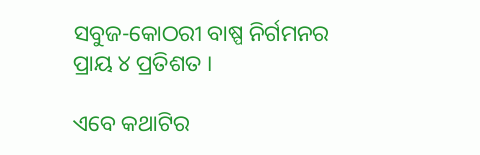ସବୁଜ-କୋଠରୀ ବାଷ୍ପ ନିର୍ଗମନର ପ୍ରାୟ ୪ ପ୍ରତିଶତ ।

ଏବେ କଥାଟିର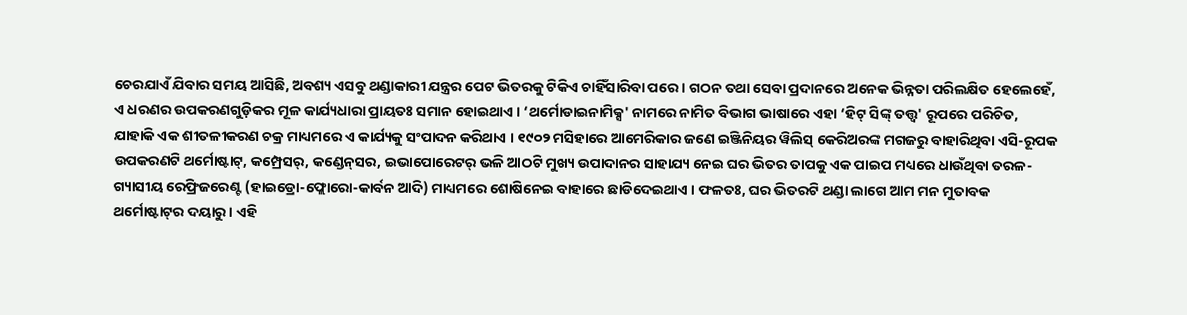ଚେରଯାଏଁ ଯିବାର ସମୟ ଆସିଛି, ଅବଶ୍ୟ ଏସବୁ ଥଣ୍ଡାକାରୀ ଯନ୍ତ୍ରର ପେଟ ଭିତରକୁ ଟିକିଏ ଚାହିଁସାରିବା ପରେ । ଗଠନ ତଥା ସେବା ପ୍ରଦାନରେ ଅନେକ ଭିନ୍ନତା ପରିଲକ୍ଷିତ ହେଲେହେଁ, ଏ ଧରଣର ଉପକରଣଗୁଡ଼ିକର ମୂଳ କାର୍ଯ୍ୟଧାରା ପ୍ରାୟତଃ ସମାନ ହୋଇଥାଏ । ‘ଥର୍ମୋଡାଇନାମିକ୍ସ' ନାମରେ ନାମିତ ବିଭାଗ ଭାଷାରେ ଏହା ‘ହିଟ୍‌ ସିଙ୍କ୍‌ ତତ୍ତ୍ୱ' ରୂପରେ ପରିଚିତ, ଯାହାକି ଏକ ଶୀତଳୀକରଣ ଚକ୍ର ମାଧ୍ୟମରେ ଏ କାର୍ଯ୍ୟକୁ ସଂପାଦନ କରିଥାଏ । ୧୯୦୨ ମସିହାରେ ଆମେରିକାର ଜଣେ ଇଞ୍ଜିନିୟର ୱିଲିସ୍‌ କେରିଅରଙ୍କ ମଗଜରୁ ବାହାରିଥିବା ଏସି-ରୂପକ ଉପକରଣଟି ଥର୍ମୋଷ୍ଟାଟ୍‌, କମ୍ପ୍ରେସର୍‌, କଣ୍ଡେନ୍‌ସର, ଇଭାପୋରେଟର୍‌ ଭଳି ଆଠଟି ମୁଖ୍ୟ ଉପାଦାନର ସାହାଯ୍ୟ ନେଇ ଘର ଭିତର ତାପକୁ ଏକ ପାଇପ ମଧ୍ୟରେ ଧାଉଁଥିବା ତରଳ-ଗ୍ୟାସୀୟ ରେଫ୍ରିଜରେଣ୍ଟ (ହାଇଡ୍ରୋ-ଫ୍ଲୋରୋ-କାର୍ବନ ଆଦି) ମାଧ୍ୟମରେ ଶୋଷିନେଇ ବାହାରେ ଛାଡିଦେଇଥାଏ । ଫଳତଃ, ଘର ଭିତରଟି ଥଣ୍ଡା ଲାଗେ ଆମ ମନ ମୁତାବକ ଥର୍ମୋଷ୍ଟାଟ୍‌ର ଦୟାରୁ । ଏହି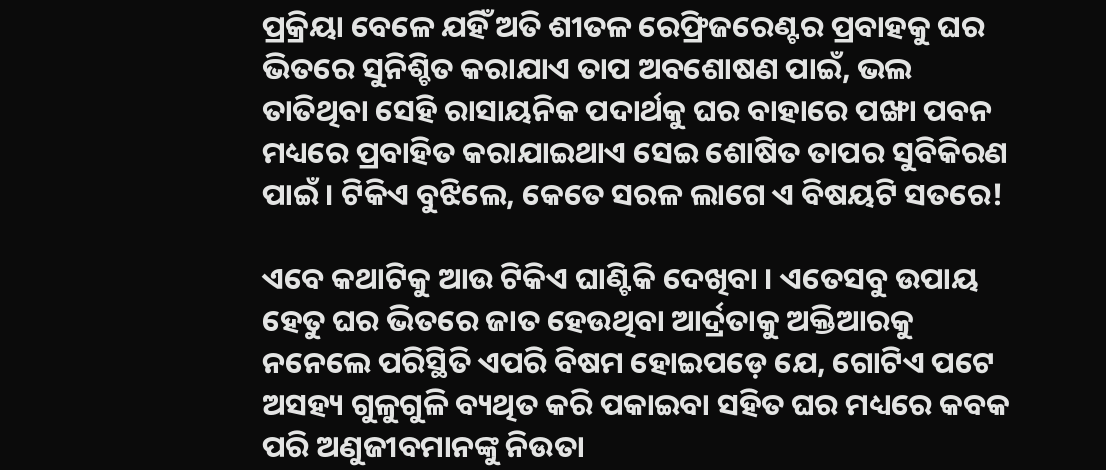ପ୍ରକ୍ରିୟା ବେଳେ ଯହିଁ ଅତି ଶୀତଳ ରେଫ୍ରିଜରେଣ୍ଟର ପ୍ରବାହକୁ ଘର ଭିତରେ ସୁନିଶ୍ଚିତ କରାଯାଏ ତାପ ଅବଶୋଷଣ ପାଇଁ, ଭଲ ତାତିଥିବା ସେହି ରାସାୟନିକ ପଦାର୍ଥକୁ ଘର ବାହାରେ ପଙ୍ଖା ପବନ ମଧ୍ୟରେ ପ୍ରବାହିତ କରାଯାଇଥାଏ ସେଇ ଶୋଷିତ ତାପର ସୁବିକିରଣ ପାଇଁ । ଟିକିଏ ବୁଝିଲେ, କେତେ ସରଳ ଲାଗେ ଏ ବିଷୟଟି ସତରେ!

ଏବେ କଥାଟିକୁ ଆଉ ଟିକିଏ ଘାଣ୍ଟିକି ଦେଖିବା । ଏତେସବୁ ଉପାୟ ହେତୁ ଘର ଭିତରେ ଜାତ ହେଉଥିବା ଆର୍ଦ୍ରତାକୁ ଅକ୍ତିଆରକୁ ନନେଲେ ପରିସ୍ଥିତି ଏପରି ବିଷମ ହୋଇପଡ଼େ ଯେ, ଗୋଟିଏ ପଟେ ଅସହ୍ୟ ଗୁଳୁଗୁଳି ବ୍ୟଥିତ କରି ପକାଇବା ସହିତ ଘର ମଧ୍ୟରେ କବକ ପରି ଅଣୁଜୀବମାନଙ୍କୁ ନିଉତା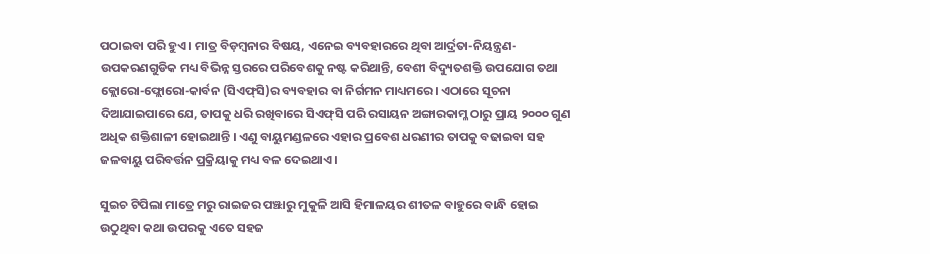ପଠାଇବା ପରି ହୁଏ । ମାତ୍ର ବିଡ଼ମ୍ବନାର ବିଷୟ, ଏନେଇ ବ୍ୟବହାରରେ ଥିବା ଆର୍ଦ୍ରତା-ନିୟନ୍ତ୍ରଣ-ଉପକରଣଗୁଡିକ ମଧ୍ୟ ବିଭିନ୍ନ ସ୍ତରରେ ପରିବେଶକୁ ନଷ୍ଟ କରିଥାନ୍ତି, ବେଶୀ ବିଦ୍ୟୁତଶକ୍ତି ଉପଯୋଗ ତଥା କ୍ଲୋରୋ-ଫ୍ଲୋରୋ-କାର୍ବନ (ସିଏଫ୍‌ସି)ର ବ୍ୟବହାର ବା ନିର୍ଗମନ ମାଧ୍ୟମରେ । ଏଠାରେ ସୂଚନା ଦିଆଯାଇପାରେ ଯେ, ତାପକୁ ଧରି ରଖିବାରେ ସିଏଫ୍‌ସି ପରି ରସାୟନ ଅଙ୍ଗାରକାମ୍ଳ ଠାରୁ ପ୍ରାୟ ୨୦୦୦ ଗୁଣ ଅଧିକ ଶକ୍ତିଶାଳୀ ହୋଇଥାନ୍ତି । ଏଣୁ ବାୟୁମଣ୍ଡଳରେ ଏହାର ପ୍ରବେଶ ଧରଣୀର ତାପକୁ ବଢାଇବା ସହ ଜଳବାୟୁ ପରିବର୍ତ୍ତନ ପ୍ରକ୍ରିୟାକୁ ମଧ୍ୟ ବଳ ଦେଇଥାଏ ।

ସୁଇଚ ଟିପିଲା ମାତ୍ରେ ମରୁ ରାଇଜର ପଞ୍ଝାରୁ ମୁକୁଳି ଆସି ହିମାଳୟର ଶୀତଳ ବାହୁରେ ବାନ୍ଧି ହୋଇ ଉଠୁଥିବା କଥା ଉପରକୁ ଏତେ ସହଜ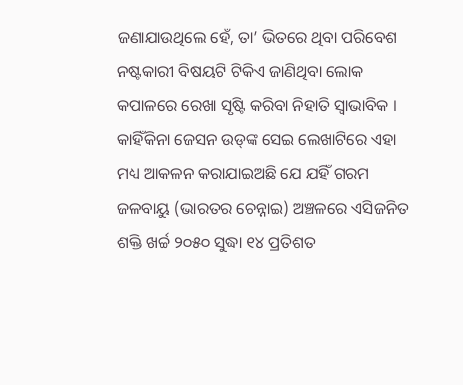ଜଣାଯାଉଥିଲେ ହେଁ, ତା’ ଭିତରେ ଥିବା ପରିବେଶ ନଷ୍ଟକାରୀ ବିଷୟଟି ଟିକିଏ ଜାଣିଥିବା ଲୋକ କପାଳରେ ରେଖା ସୃଷ୍ଟି କରିବା ନିହାତି ସ୍ୱାଭାବିକ । କାହିଁକିନା ଜେସନ ଉଡ୍‌ଙ୍କ ସେଇ ଲେଖାଟିରେ ଏହା ମଧ୍ୟ ଆକଳନ କରାଯାଇଅଛି ଯେ ଯହିଁ ଗରମ ଜଳବାୟୁ (ଭାରତର ଚେନ୍ନାଇ) ଅଞ୍ଚଳରେ ଏସିଜନିତ ଶକ୍ତି ଖର୍ଚ୍ଚ ୨୦୫୦ ସୁଦ୍ଧା ୧୪ ପ୍ରତିଶତ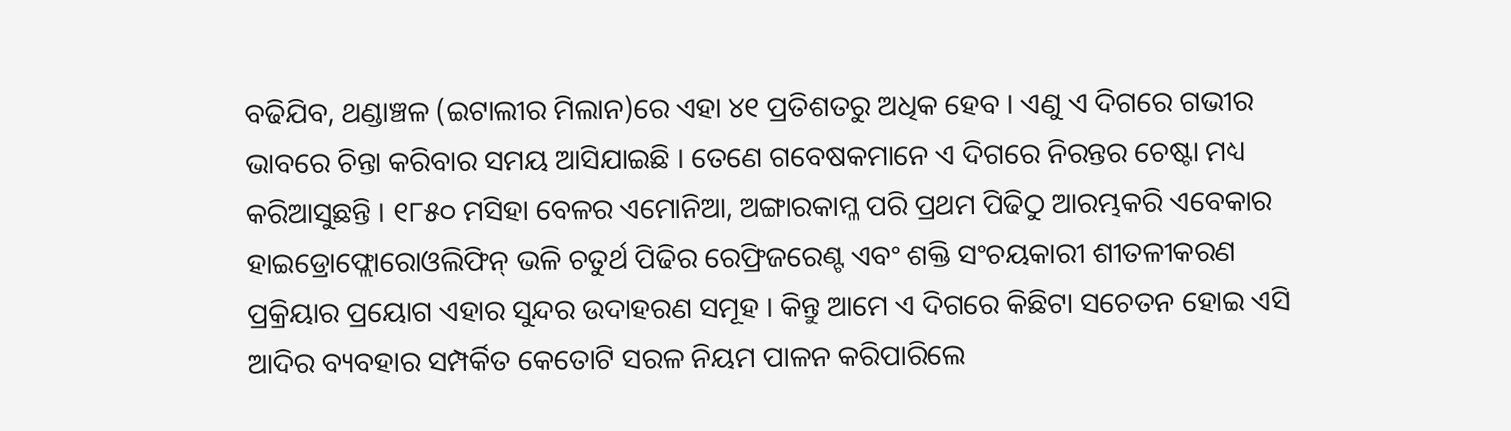ବଢିଯିବ, ଥଣ୍ଡାଞ୍ଚଳ (ଇଟାଲୀର ମିଲାନ)ରେ ଏହା ୪୧ ପ୍ରତିଶତରୁ ଅଧିକ ହେବ । ଏଣୁ ଏ ଦିଗରେ ଗଭୀର ଭାବରେ ଚିନ୍ତା କରିବାର ସମୟ ଆସିଯାଇଛି । ତେଣେ ଗବେଷକମାନେ ଏ ଦିଗରେ ନିରନ୍ତର ଚେଷ୍ଟା ମଧ୍ୟ କରିଆସୁଛନ୍ତି । ୧୮୫୦ ମସିହା ବେଳର ଏମୋନିଆ, ଅଙ୍ଗାରକାମ୍ଳ ପରି ପ୍ରଥମ ପିଢିଠୁ ଆରମ୍ଭକରି ଏବେକାର ହାଇଡ୍ରୋଫ୍ଲୋରୋଓଲିଫିନ୍‌ ଭଳି ଚତୁର୍ଥ ପିଢିର ରେଫ୍ରିଜରେଣ୍ଟ ଏବଂ ଶକ୍ତି ସଂଚୟକାରୀ ଶୀତଳୀକରଣ ପ୍ରକ୍ରିୟାର ପ୍ରୟୋଗ ଏହାର ସୁନ୍ଦର ଉଦାହରଣ ସମୂହ । କିନ୍ତୁ ଆମେ ଏ ଦିଗରେ କିଛିଟା ସଚେତନ ହୋଇ ଏସି ଆଦିର ବ୍ୟବହାର ସମ୍ପର୍କିତ କେତୋଟି ସରଳ ନିୟମ ପାଳନ କରିପାରିଲେ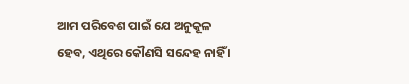ଆମ ପରିବେଶ ପାଇଁ ଯେ ଅନୁକୂଳ ହେବ, ଏଥିରେ କୌଣସି ସନ୍ଦେହ ନାହିଁ ।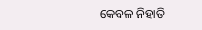କେବଳ ନିହାତି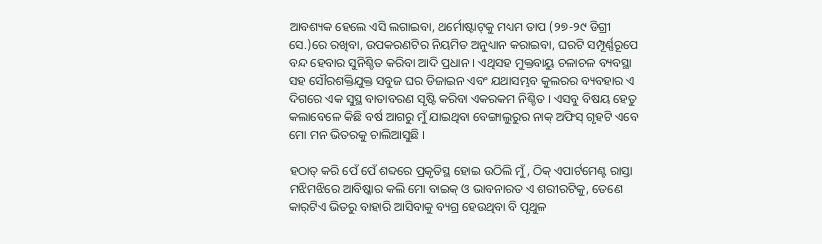ଆବଶ୍ୟକ ହେଲେ ଏସି ଲଗାଇବା, ଥର୍ମୋଷ୍ଟାଟ୍‌କୁ ମଧ୍ୟମ ତାପ (୨୭-୨୯ ଡିଗ୍ରୀ ସେ.)ରେ ରଖିବା, ଉପକରଣଟିର ନିୟମିତ ଅନୁଧ୍ୟାନ କରାଇବା, ଘରଟି ସମ୍ପୂର୍ଣ୍ଣରୂପେ ବନ୍ଦ ହେବାର ସୁନିଶ୍ଚିତ କରିବା ଆଦି ପ୍ରଧାନ । ଏଥିସହ ମୁକ୍ତବାୟୁ ଚଳାଚଳ ବ୍ୟବସ୍ଥା ସହ ସୌରଶକ୍ତିଯୁକ୍ତ ସବୁଜ ଘର ଡିଜାଇନ ଏବଂ ଯଥାସମ୍ଭବ କୁଲରର ବ୍ୟବହାର ଏ ଦିଗରେ ଏକ ସୁସ୍ଥ ବାତାବରଣ ସୃଷ୍ଟି କରିବା ଏକରକମ ନିଶ୍ଚିତ । ଏସବୁ ବିଷୟ ହେତୁ କଲାବେଳେ କିଛି ବର୍ଷ ଆଗରୁ ମୁଁ ଯାଇଥିବା ବେଙ୍ଗାଲୁରୁର ନାକ୍‌ ଅଫିସ୍‌ ଗୃହଟି ଏବେ ମୋ ମନ ଭିତରକୁ ଚାଲିଆସୁଛି ।

ହଠାତ୍‌ କରି ପେଁ ପେଁ ଶବ୍ଦରେ ପ୍ରକୃତିସ୍ଥ ହୋଇ ଉଠିଲି ମୁଁ, ଠିକ୍‌ ଏପାର୍ଟମେଣ୍ଟ ରାସ୍ତା ମଝିମଝିରେ ଆବିଷ୍କାର କଲି ମୋ ବାଇକ୍‌ ଓ ଭାବନାରତ ଏ ଶରୀରଟିକୁ, ତେଣେ କାର୍‌ଟିଏ ଭିତରୁ ବାହାରି ଆସିବାକୁ ବ୍ୟଗ୍ର ହେଉଥିବା ବି ପୃଥୁଳ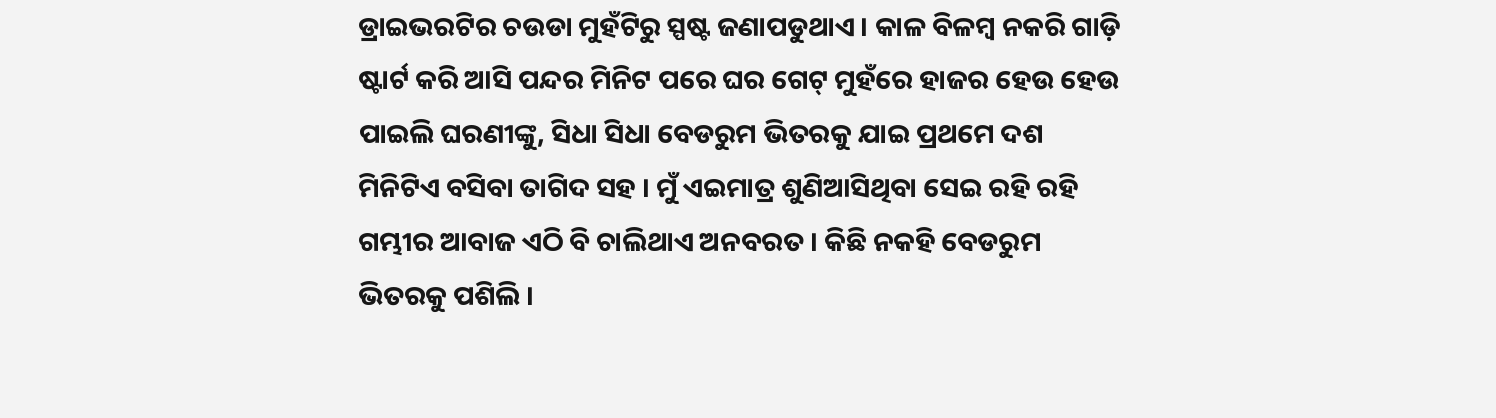ଡ୍ରାଇଭରଟିର ଚଉଡା ମୁହଁଟିରୁ ସ୍ପଷ୍ଟ ଜଣାପଡୁଥାଏ । କାଳ ବିଳମ୍ବ ନକରି ଗାଡ଼ି ଷ୍ଟାର୍ଟ କରି ଆସି ପନ୍ଦର ମିନିଟ ପରେ ଘର ଗେଟ୍‌ ମୁହଁରେ ହାଜର ହେଉ ହେଉ ପାଇଲି ଘରଣୀଙ୍କୁ, ସିଧା ସିଧା ବେଡରୁମ ଭିତରକୁ ଯାଇ ପ୍ରଥମେ ଦଶ ମିନିଟିଏ ବସିବା ତାଗିଦ ସହ । ମୁଁ ଏଇମାତ୍ର ଶୁଣିଆସିଥିବା ସେଇ ରହି ରହି ଗମ୍ଭୀର ଆବାଜ ଏଠି ବି ଚାଲିଥାଏ ଅନବରତ । କିଛି ନକହି ବେଡରୁମ ଭିତରକୁ ପଶିଲି ।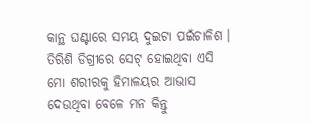କାନ୍ଥ ଘଣ୍ଟାରେ ସମୟ ଦୁଇଟା ପଇଁଚାଳିଶ । ତିରିଶି ଡିଗ୍ରୀରେ ସେଟ୍‌ ହୋଇଥିବା ଏସି ମୋ ଶରୀରକୁ ହିମାଳୟର ଆଭାସ ଦେଉଥିବା ବେଳେ ମନ କିନ୍ତୁ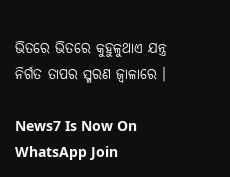ଭିତରେ ଭିତରେ କୁହୁଳୁଥାଏ ଯନ୍ତ୍ର ନିର୍ଗତ ତାପର ସ୍ମରଣ ଜ୍ୱାଳାରେ ।

News7 Is Now On WhatsApp Join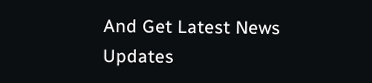And Get Latest News Updates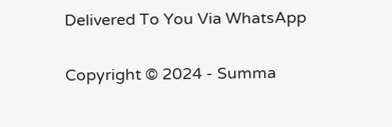Delivered To You Via WhatsApp

Copyright © 2024 - Summa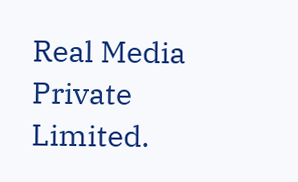Real Media Private Limited.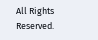All Rights Reserved.